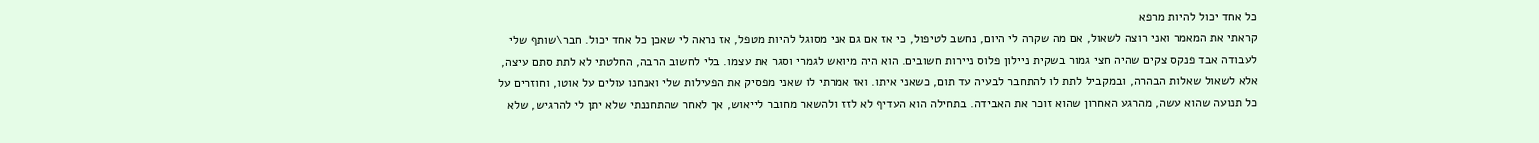כל אחד יכול להיות מרפא
קראתי את המאמר ואני רוצה לשאול, אם מה שקרה לי היום, נחשב לטיפול, כי אז אם גם אני מסוגל להיות מטפל, אז נראה לי שאכן כל אחד יכול. חבר\שותף שלי לעבודה אבד פנקס צקים שהיה חצי גמור בשקית ניילון פלוס ניירות חשובים. הוא היה מיואש לגמרי וסגר את עצמו. בלי לחשוב הרבה, החלטתי לא לתת סתם עיצה, אלא לשאול שאלות הבהרה, ובמקביל לתת לו להתחבר לבעיה עד תום, כשאני איתו. ואז אמרתי לו שאני מפסיק את הפעילות שלי ואנחנו עולים על אוטו, וחוזרים על כל תנועה שהוא עשה, מהרגע האחרון שהוא זוכר את האבידה. בתחילה הוא העדיף לא לזז ולהשאר מחובר לייאוש, אך לאחר שהתחננתי שלא יתן לי להרגיש, שלא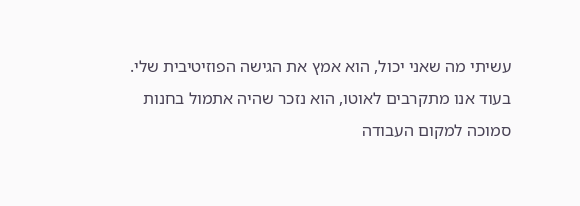עשיתי מה שאני יכול, הוא אמץ את הגישה הפוזיטיבית שלי. בעוד אנו מתקרבים לאוטו, הוא נזכר שהיה אתמול בחנות סמוכה למקום העבודה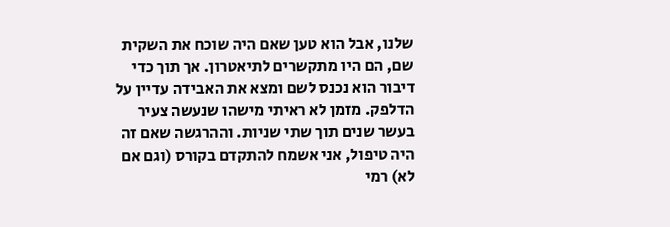שלנו, אבל הוא טען שאם היה שוכח את השקית שם, הם היו מתקשרים לתיאטרון. אך תוך כדי דיבור הוא נכנס לשם ומצא את האבידה עדיין על הדלפק. מזמן לא ראיתי מישהו שנעשה צעיר בעשר שנים תוך שתי שניות. וההרגשה שאם זה היה טיפול, אני אשמח להתקדם בקורס (וגם אם לא) רמי